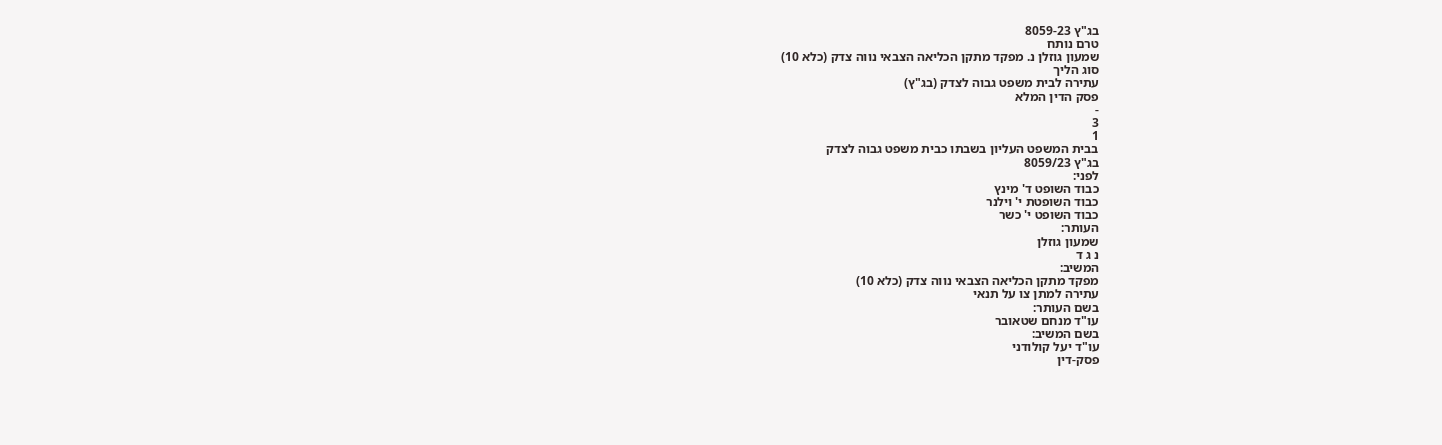בג"ץ 8059-23
טרם נותח
שמעון גוזלן נ. מפקד מתקן הכליאה הצבאי נווה צדק (כלא 10)
סוג הליך
עתירה לבית משפט גבוה לצדק (בג"ץ)
פסק הדין המלא
-
3
1
בבית המשפט העליון בשבתו כבית משפט גבוה לצדק
בג"ץ 8059/23
לפני:
כבוד השופט ד' מינץ
כבוד השופטת י' וילנר
כבוד השופט י' כשר
העותר:
שמעון גוזלן
נ ג ד
המשיב:
מפקד מתקן הכליאה הצבאי נווה צדק (כלא 10)
עתירה למתן צו על תנאי
בשם העותר:
עו"ד מנחם שטאובר
בשם המשיב:
עו"ד יעל קולודני
פסק-דין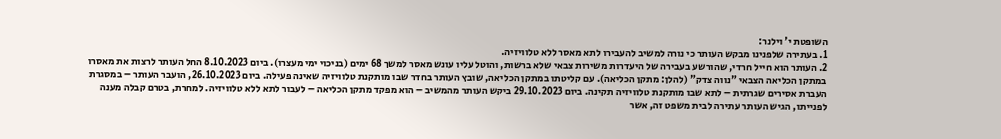השופטת י' וילנר:
1. בעתירה שלפנינו מבקש העותר כי נורה למשיב להעבירו לתא מאסר ללא טלוויזיה.
2. העותר הוא חייל חרדי, שהורשע בעבירה של היעדרות משירות צבאי שלא ברשות, והוטל עליו עונש מאסר למשך 68 ימים (בניכוי ימי מעצרו). ביום 8.10.2023 החל העותר לרצות את מאסרו במתקן הכליאה הצבאי "נווה צדק" (להלן: מתקן הכליאה). עם קליטתו במתקן הכליאה, שובץ העותר בחדר שבו מותקנת טלוויזיה שאינה פעילה. ביום 26.10.2023, הועבר העותר – במסגרת העברת אסירים שגרתית – לתא שבו מותקנת טלוויזיה תקינה. ביום 29.10.2023 ביקש העותר מהמשיב – הוא מפקד מתקן הכליאה – לעבור לתא ללא טלוויזיה. למחרת, בטרם קבלה מענה לפנייתו, הגיש העותר עתירה לבית משפט זה, אשר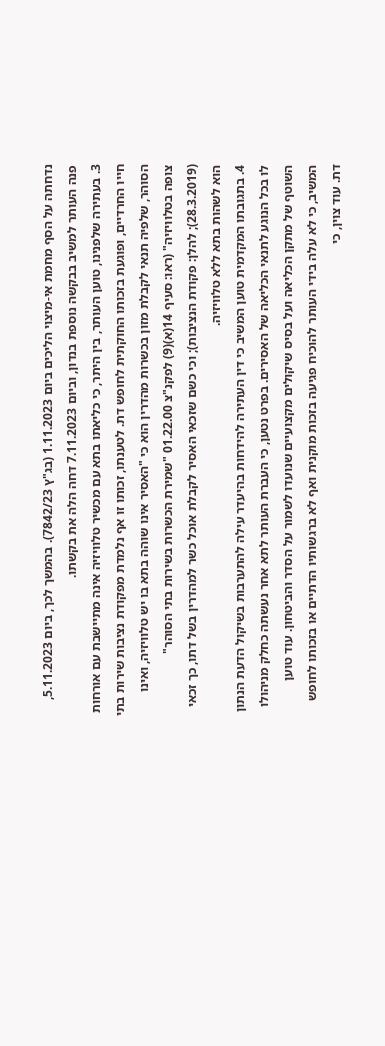נדחתה על הסף מחמת אי-מיצוי הליכים ביום 1.11.2023 (בג"ץ 7842/23). בהמשך לכך, ביום 5.11.2023, פנה העותר למשיב בבקשה נוספת בנדון, וביום 7.11.2023 דחה הלה את בקשתו.
3. בעתירה שלפנינו, טוען העותר, בין היתר, כי כליאתו בתא עם מכשיר טלוויזיה אינה מתיישבת עם אורחות חייו החרדיים, ופוגעת בזכותו החוקתית לחופש דת. לטענתו, זכותו זו אף נלמדת מפקודת נציבות שירות בתי הסוהר, שלפיה תנאי לקבלת מזון בכשרות מהדרין הוא כי "האסיר אינו שוהה בתא בו יש טלוויזיה, ואינו צופה בטלוויזיה" (ראו: סעיף 14(א)(9) לפקנ"צ 01.22.00 "שמירת הכשרות בשירות בתי הסוהר" (28.3.2019); להלן: פקודת הנציבות); וכי כשם שזכאי האסיר לקבלת אוכל כשר למהדרין בשל דתו, כך זכאי הוא לשהות בתא ללא טלוויזיה.
4. בתגובתו המקדמית טוען המשיב כי דין העתירה להידחות בהיעדר עילה להתערבות בשיקול הדעת הנתון לו בכל הנוגע לתנאי הכליאה של האסירים. בפרט נטען, כי העברת העותר לתא אחר נעשתה כחלק מניהולו השוטף של מתקן הכליאה ועל בסיס שיקולים מקצועיים שנועדו לשמור על הסדר והביטחון. עוד טוען המשיב, כי לא עלה בידי העותר להוכיח פגיעה בזכות מוקנית ואף לא ברגשותיו הדתיים או בזכותו לחופש דת. עוד צוין, כי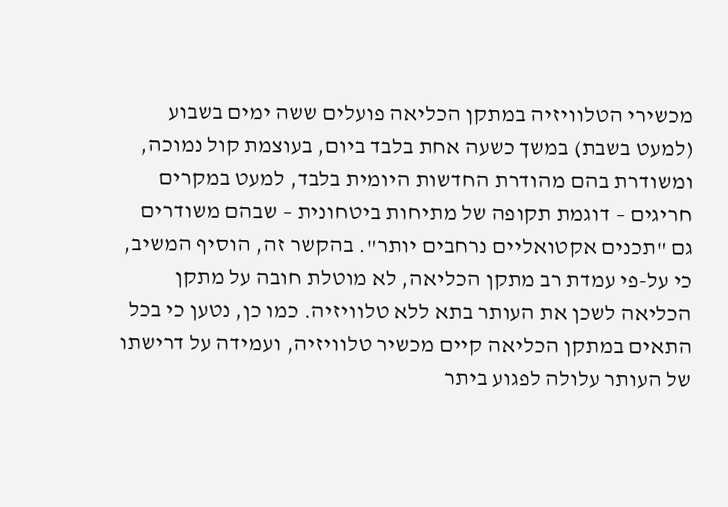מכשירי הטלוויזיה במתקן הכליאה פועלים ששה ימים בשבוע (למעט בשבת) במשך כשעה אחת בלבד ביום, בעוצמת קול נמוכה, ומשודרת בהם מהודרת החדשות היומית בלבד, למעט במקרים חריגים – דוגמת תקופה של מתיחות ביטחונית – שבהם משודרים גם "תכנים אקטואליים נרחבים יותר". בהקשר זה, הוסיף המשיב, כי על-פי עמדת רב מתקן הכליאה, לא מוטלת חובה על מתקן הכליאה לשכן את העותר בתא ללא טלוויזיה. כמו כן, נטען כי בכל התאים במתקן הכליאה קיים מכשיר טלוויזיה, ועמידה על דרישתו של העותר עלולה לפגוע ביתר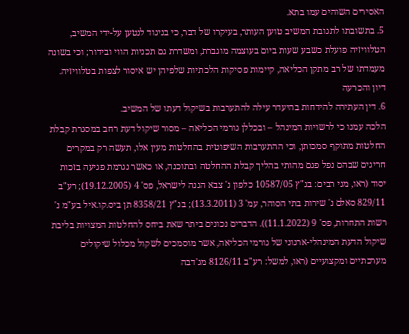האסירים השוהים עמו בתא.
5. בתשובתו לתגובת המשיב טוען העותר, בעיקרו של דבר, כי בניגוד לנטען על-ידי המשיב, הטלוויזיה פועלת כשבע שעות ביום בעוצמה מוגברת, ומשדרת גם תכניות הווי ובידור; וכי בשונה מעמדתו של רב מתקן הכליאה, קיימות פסיקות הלכתיות שלפיהן יש איסור לצפות בטלוויזיה.
דיון והכרעה
6. דין העתירה להידחות בהיעדר עילה להתערבות בשיקול דעתו של המשיב.
הלכה עמנו כי לרשויות המינהל – ובכללן גורמי הכליאה – מסור שיקול דעת רחב במסגרת קבלת החלטות מתוקף סמכותן, וכי ההתערבות השיפוטית בהחלטות מעין אלו, תעשה רק במקרים חריגים שבהם נפל פגם מהותי בהליך קבלת ההחלטה ובתוכנה, או כאשר נגרמת פגיעה בזכות יסוד (ראו, מני רבים: בג"ץ 10587/05 כלפון נ' צבא הגנה לישראל, פס' 4 (19.12.2005); רע"ב 829/11 סאלם נ' שירות בתי הסוהר, עמ' 3 (13.3.2011); בג"ץ 8358/21 תן ביס.קו.איל בע"מ נ' רשות התחרות, פס' 9 (11.1.2022)). הדברים נכונים ביתר שאת ביחס להחלטות המצויות בליבת שיקול הדעת המינהלי-ארגוני של גורמי הכליאה, אשר מוסמכים לשקול מכלול שיקולים מערכתיים ומקצועיים (ראו, למשל: רע"ב 8126/11 מג'דבה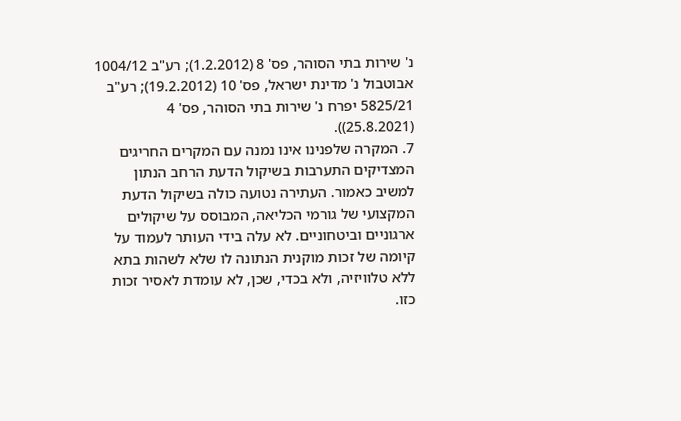נ' שירות בתי הסוהר, פס' 8 (1.2.2012); רע"ב 1004/12 אבוטבול נ' מדינת ישראל, פס' 10 (19.2.2012); רע"ב 5825/21 יפרח נ' שירות בתי הסוהר, פס' 4 (25.8.2021)).
7. המקרה שלפנינו אינו נמנה עם המקרים החריגים המצדיקים התערבות בשיקול הדעת הרחב הנתון למשיב כאמור. העתירה נטועה כולה בשיקול הדעת המקצועי של גורמי הכליאה, המבוסס על שיקולים ארגוניים וביטחוניים. לא עלה בידי העותר לעמוד על קיומה של זכות מוקנית הנתונה לו שלא לשהות בתא ללא טלוויזיה, ולא בכדי, שכן, לא עומדת לאסיר זכות כזו.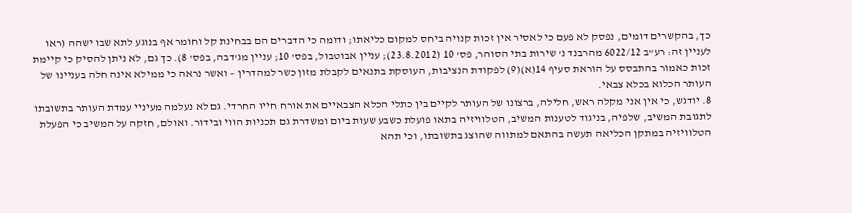כך, בהקשרים דומים, נפסק לא פעם כי לאסיר אין זכות קנויה ביחס למקום כליאתו; ודומה כי הדברים הם בבחינת קל וחומר אף בנוגע לתא שבו ישהה (ראו לעניין זה: רע"ב 6022/12 מהרבנד נ' שירות בתי הסוהר, פס' 10 (23.8.2012); עניין אבוטבול, בפס' 10; עניין מג'דבה, בפס' 8). כך גם, לא ניתן להסיק כי קיימת זכות כאמור בהתבסס על הוראת סעיף 14(א)(9) לפקודת הנציבות, העוסקת בתנאים לקבלת מזון כשר למהדרין – ואשר נראה כי ממילא אינה חלה בעניינו של העותר הכלוא בכלא צבאי.
8. יודגש, כי אין אני מקלה ראש, חלילה, ברצונו של העותר לקיים בין כתלי הכלא הצבאיים את אורח חייו החרדי. גם לא נעלמה מעיניי עמדת העותר בתשובתו לתגובת המשיב, שלפיה, בניגוד לטענות המשיב, הטלוויזיה בתאו פועלת כשבע שעות ביום ומשדרת גם תכניות הווי ובידור. ואולם, חזקה על המשיב כי הפעלת הטלוויזיה במתקן הכליאה תעשה בהתאם למתווה שהוצג בתשובתו, וכי תהא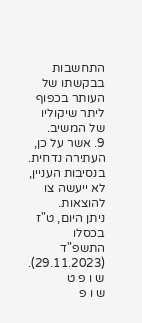התחשבות בבקשתו של העותר בכפוף ליתר שיקוליו של המשיב.
9. אשר על כן, העתירה נדחית.
בנסיבות העניין, לא ייעשה צו להוצאות.
ניתן היום, ט"ז בכסלו התשפ"ד (29.11.2023).
ש ו פ ט
ש ו פ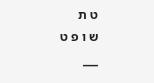ט ת
ש ו פ ט
___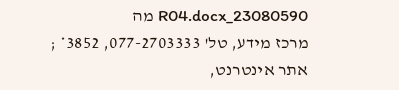23080590_R04.docx מה
מרכז מידע, טל' 077-2703333, 3852* ; אתר אינטרנט,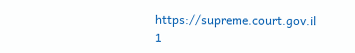https://supreme.court.gov.il
1